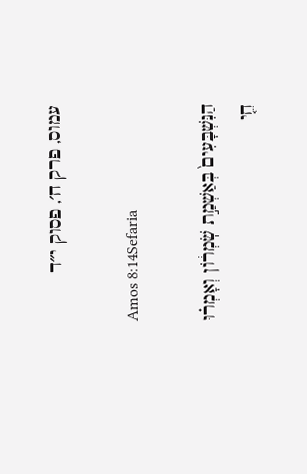עמוס, פרק ח׳, פסוק י״ד

Amos 8:14Sefaria

הַנִּשְׁבָּעִים֙ בְּאַשְׁמַ֣ת שֹֽׁמְר֔וֹן וְאָמְר֗וּ חֵ֤י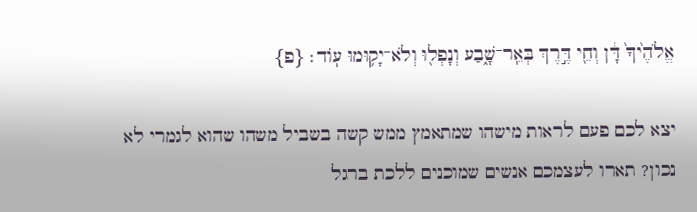אֱלֹהֶ֙יךָ֙ דָּ֔ן וְחֵ֖י דֶּ֣רֶךְ בְּאֵֽר־שָׁ֑בַע וְנָפְל֖וּ וְלֹא־יָק֥וּמוּ עֽוֹד׃ {פ}

יצא לכם פעם לראות מישהו שמתאמץ ממש קשה בשביל משהו שהוא לגמרי לא נכון? תארו לעצמכם אנשים שמוכנים ללכת ברגל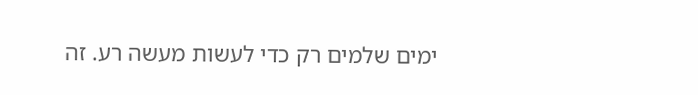ימים שלמים רק כדי לעשות מעשה רע. זה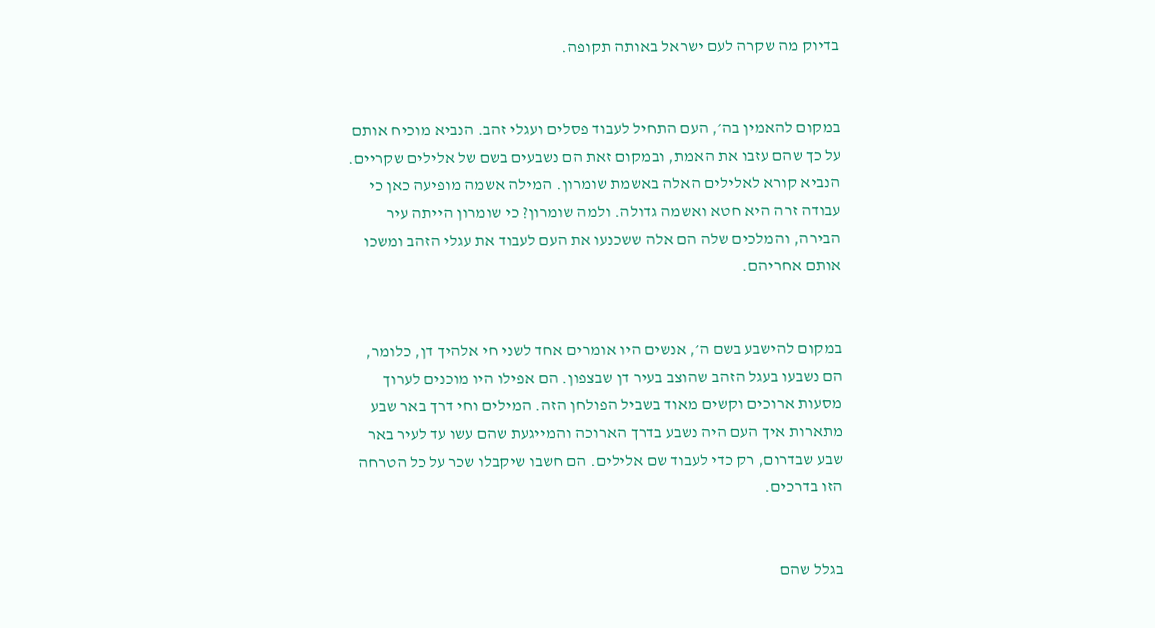בדיוק מה שקרה לעם ישראל באותה תקופה.


במקום להאמין בה׳, העם התחיל לעבוד פסלים ועגלי זהב. הנביא מוכיח אותם על כך שהם עזבו את האמת, ובמקום זאת הם נשבעים בשם של אלילים שקריים. הנביא קורא לאלילים האלה באשמת שומרון. המילה אשמה מופיעה כאן כי עבודה זרה היא חטא ואשמה גדולה. ולמה שומרון? כי שומרון הייתה עיר הבירה, והמלכים שלה הם אלה ששכנעו את העם לעבוד את עגלי הזהב ומשכו אותם אחריהם.


במקום להישבע בשם ה׳, אנשים היו אומרים אחד לשני חי אלהיך דן, כלומר, הם נשבעו בעגל הזהב שהוצב בעיר דן שבצפון. הם אפילו היו מוכנים לערוך מסעות ארוכים וקשים מאוד בשביל הפולחן הזה. המילים וחי דרך באר שבע מתארות איך העם היה נשבע בדרך הארוכה והמייגעת שהם עשו עד לעיר באר שבע שבדרום, רק כדי לעבוד שם אלילים. הם חשבו שיקבלו שכר על כל הטרחה הזו בדרכים.


בגלל שהם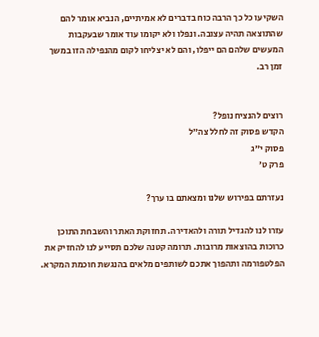השקיעו כל כך הרבה כוח בדברים לא אמיתיים, הנביא אומר להם שהתוצאה תהיה עצובה. ונפלו ולא יקומו עוד אומר שבעקבות המעשים שלהם הם ייפלו, והם לא יצליחו לקום מהנפילה הזו במשך זמן רב.


רוצים להנציח נופל?
הקדש פסוק זה לחלל צה״ל
פסוק י״ג
פרק ט׳

נעזרתם בפירוש שלנו ומצאתם בו ערך?

עזרו לנו להגדיל תורה ולהאדירה. תחזוקת האתר והשבחת התוכן כרוכות בהוצאות מרובות. תרומה קטנה שלכם תסייע לנו להחזיק את הפלטפורמה ותהפוך אתכם לשותפים מלאים בהנגשת חוכמת המקרא.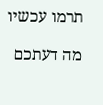תרמו עכשיו

מה דעתכם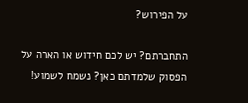על הפירוש?

התחברתם? יש לכם חידוש או הארה על הפסוק שלמדתם כאן? נשמח לשמוע!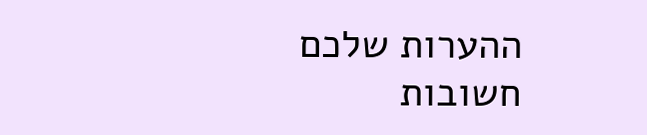ההערות שלכם חשובות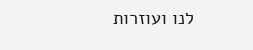לנו ועוזרות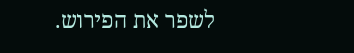לשפר את הפירוש.